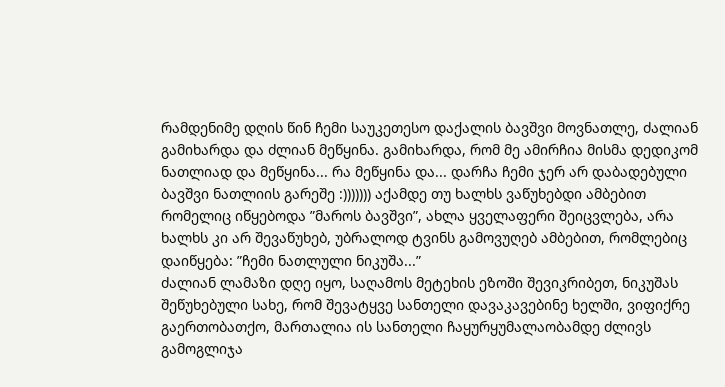რამდენიმე დღის წინ ჩემი საუკეთესო დაქალის ბავშვი მოვნათლე, ძალიან გამიხარდა და ძლიან მეწყინა. გამიხარდა, რომ მე ამირჩია მისმა დედიკომ ნათლიად და მეწყინა... რა მეწყინა და... დარჩა ჩემი ჯერ არ დაბადებული ბავშვი ნათლიის გარეშე :))))))) აქამდე თუ ხალხს ვაწუხებდი ამბებით რომელიც იწყებოდა ”მაროს ბავშვი”, ახლა ყველაფერი შეიცვლება, არა ხალხს კი არ შევაწუხებ, უბრალოდ ტვინს გამოვუღებ ამბებით, რომლებიც დაიწყება: ”ჩემი ნათლული ნიკუშა...”
ძალიან ლამაზი დღე იყო, საღამოს მეტეხის ეზოში შევიკრიბეთ, ნიკუშას შეწუხებული სახე, რომ შევატყვე სანთელი დავაკავებინე ხელში, ვიფიქრე გაერთობათქო, მართალია ის სანთელი ჩაყურყუმალაობამდე ძლივს გამოგლიჯა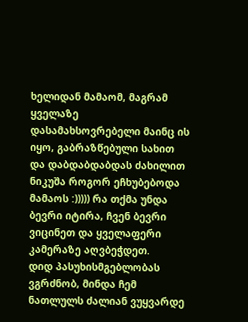ხელიდან მამაომ, მაგრამ ყველაზე დასამახსოვრებელი მაინც ის იყო, გაბრაზწებული სახით და დაბდაბდაბდას ძახილით ნიკუშა როგორ ეჩხუბებოდა მამაოს :))))) რა თქმა უნდა ბევრი იტირა, ჩვენ ბევრი ვიცინეთ და ყველაფერი კამერაზე აღვბეჭდეთ.
დიდ პასუხისმგებლობას ვგრძნობ, მინდა ჩემ ნათლულს ძალიან ვუყვარდე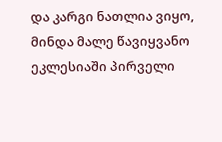და კარგი ნათლია ვიყო, მინდა მალე წავიყვანო ეკლესიაში პირველი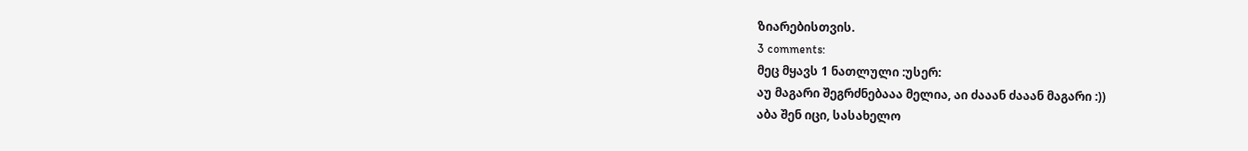ზიარებისთვის.
3 comments:
მეც მყავს 1 ნათლული :უსერ:
აუ მაგარი შეგრძნებააა მელია, აი ძააან ძააან მაგარი :))
აბა შენ იცი, სასახელო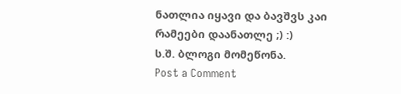ნათლია იყავი და ბავშვს კაი რამეები დაანათლე ;) :)
ს.შ. ბლოგი მომეწონა.
Post a Comment